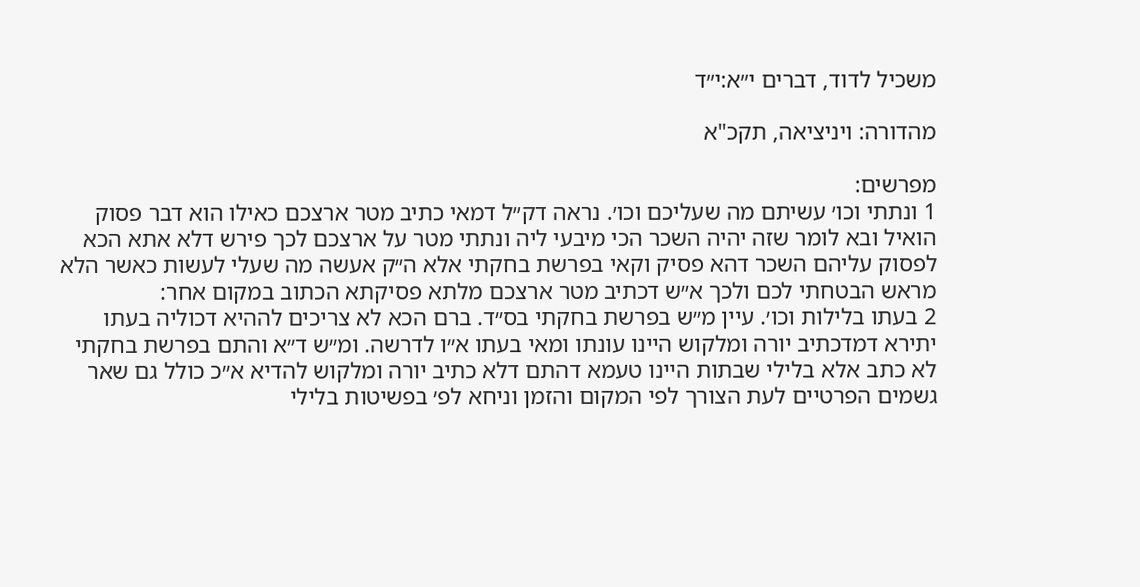משכיל לדוד, דברים י״א:י״ד

מהדורה: ויניציאה, תקכ"א

מפרשים:
1 ונתתי וכו׳ עשיתם מה שעליכם וכו׳. נראה דק״ל דמאי כתיב מטר ארצכם כאילו הוא דבר פסוק הואיל ובא לומר שזה יהיה השכר הכי מיבעי ליה ונתתי מטר על ארצכם לכך פירש דלא אתא הכא לפסוק עליהם השכר דהא פסיק וקאי בפרשת בחקתי אלא ה״ק אעשה מה שעלי לעשות כאשר הלא מראש הבטחתי לכם ולכך א״ש דכתיב מטר ארצכם מלתא פסיקתא הכתוב במקום אחר:
2 בעתו בלילות וכו׳. עיין מ״ש בפרשת בחקתי בס״ד. ברם הכא לא צריכים לההיא דכוליה בעתו יתירא דמדכתיב יורה ומלקוש היינו עונתו ומאי בעתו א״ו לדרשה. ומ״ש ד״א והתם בפרשת בחקתי לא כתב אלא בלילי שבתות היינו טעמא דהתם דלא כתיב יורה ומלקוש להדיא א״כ כולל גם שאר גשמים הפרטיים לעת הצורך לפי המקום והזמן וניחא לפ׳ בפשיטות בלילי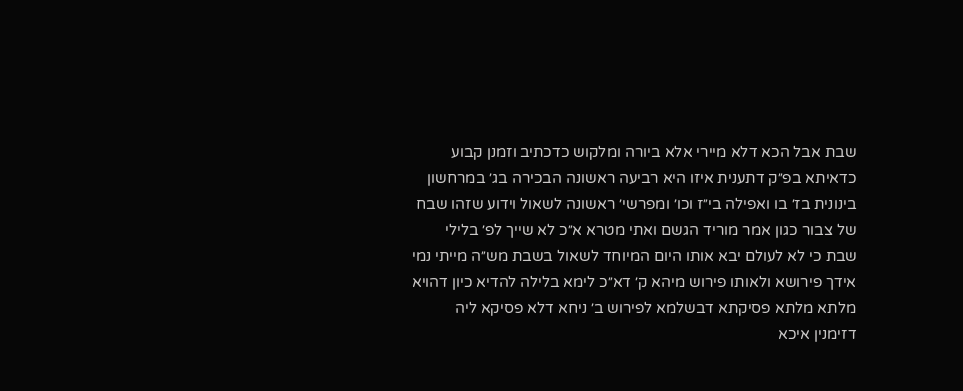שבת אבל הכא דלא מיירי אלא ביורה ומלקוש כדכתיב וזמנן קבוע כדאיתא בפ״ק דתענית איזו היא רביעה ראשונה הבכירה בג׳ במרחשון בינונית בז׳ בו ואפילה בי״ז וכו׳ ומפרשי׳ ראשונה לשאול וידוע שזהו שבח של צבור כגון אמר מוריד הגשם ואתי מטרא א״כ לא שייך לפ׳ בלילי שבת כי לא לעולם יבא אותו היום המיוחד לשאול בשבת מש״ה מייתי נמי אידך פירושא ולאותו פירוש מיהא ק׳ דא״כ לימא בלילה להדיא כיון דהויא מלתא מלתא פסיקתא דבשלמא לפירוש ב׳ ניחא דלא פסיקא ליה דזימנין איכא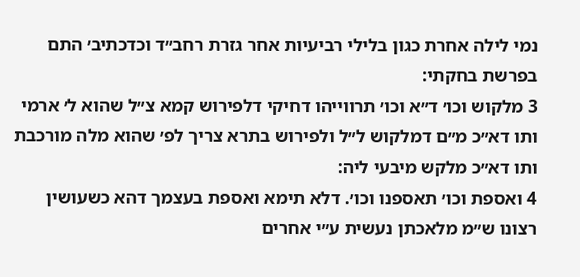נמי לילה אחרת כגון בלילי רביעיות אחר גזרת רחב״ד וכדכתיב׳ התם בפרשת בחקתי:
3 מלקוש וכו׳ ד״א וכו׳ תרווייהו דחיקי דלפירוש קמא צ״ל שהוא ל׳ ארמי ותו דא״כ מ״ם דמלקוש ל״ל ולפירוש בתרא צריך לפ׳ שהוא מלה מורכבת ותו דא״כ מלקש מיבעי ליה:
4 ואספת וכו׳ תאספנו וכו׳. דלא תימא ואספת בעצמך דהא כשעושין רצונו ש״מ מלאכתן נעשית ע״י אחרים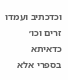וכדכתיב ועמדו זרים וכו׳ כדאיתא בספרי אלא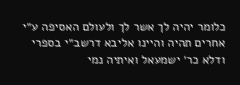כלומר יהיה לך אשר לך ולעולם האסיפה ע״י אחרים תהיה והיינו אליבא דרשב״י בספרי ודלא כר׳ ישמעאל ואיתיה נמי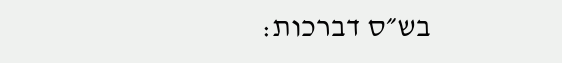בש״ס דברכות: